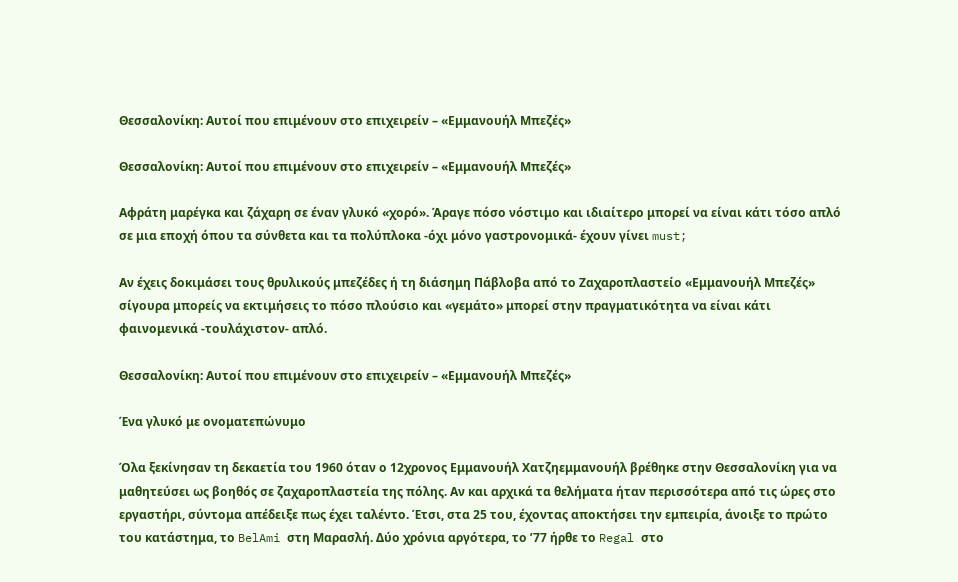Θεσσαλονίκη: Αυτοί που επιμένουν στο επιχειρείν – «Εμμανουήλ Μπεζές»

Θεσσαλονίκη: Αυτοί που επιμένουν στο επιχειρείν – «Εμμανουήλ Μπεζές»

Αφράτη μαρέγκα και ζάχαρη σε έναν γλυκό «χορό». Άραγε πόσο νόστιμο και ιδιαίτερο μπορεί να είναι κάτι τόσο απλό σε μια εποχή όπου τα σύνθετα και τα πολύπλοκα -όχι μόνο γαστρονομικά- έχουν γίνει must;

Αν έχεις δοκιμάσει τους θρυλικούς μπεζέδες ή τη διάσημη Πάβλοβα από το Ζαχαροπλαστείο «Εμμανουήλ Μπεζές» σίγουρα μπορείς να εκτιμήσεις το πόσο πλούσιο και «γεμάτο» μπορεί στην πραγματικότητα να είναι κάτι φαινομενικά -τουλάχιστον- απλό.

Θεσσαλονίκη: Αυτοί που επιμένουν στο επιχειρείν – «Εμμανουήλ Μπεζές»

Ένα γλυκό με ονοματεπώνυμο

Όλα ξεκίνησαν τη δεκαετία του 1960 όταν ο 12χρονος Εμμανουήλ Χατζηεμμανουήλ βρέθηκε στην Θεσσαλονίκη για να μαθητεύσει ως βοηθός σε ζαχαροπλαστεία της πόλης. Αν και αρχικά τα θελήματα ήταν περισσότερα από τις ώρες στο εργαστήρι, σύντομα απέδειξε πως έχει ταλέντο. Έτσι, στα 25 του, έχοντας αποκτήσει την εμπειρία, άνοιξε το πρώτο του κατάστημα, το BelAmi στη Μαρασλή. Δύο χρόνια αργότερα, το ’77 ήρθε το Regal στο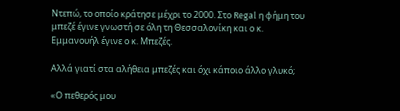Ντεπώ, το οποίο κράτησε μέχρι το 2000. Στο Regal η φήμη του μπεζέ έγινε γνωστή σε όλη τη Θεσσαλονίκη και ο κ. Εμμανουήλ έγινε ο κ. Μπεζές.

Αλλά γιατί στα αλήθεια μπεζές και όχι κάποιο άλλο γλυκό;

«Ο πεθερός μου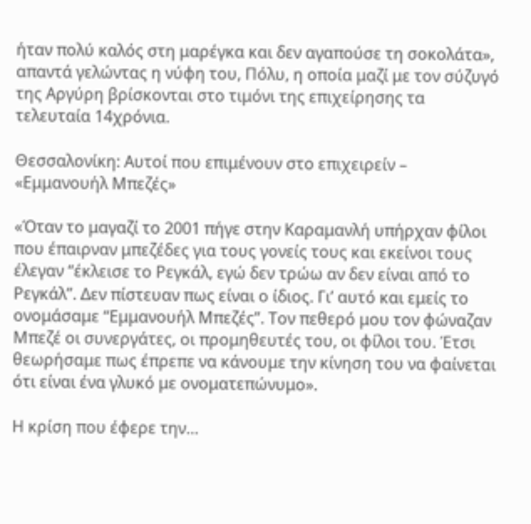ήταν πολύ καλός στη μαρέγκα και δεν αγαπούσε τη σοκολάτα», απαντά γελώντας η νύφη του, Πόλυ, η οποία μαζί με τον σύζυγό της Αργύρη βρίσκονται στο τιμόνι της επιχείρησης τα τελευταία 14χρόνια.

Θεσσαλονίκη: Αυτοί που επιμένουν στο επιχειρείν – «Εμμανουήλ Μπεζές»

«Όταν το μαγαζί το 2001 πήγε στην Καραμανλή υπήρχαν φίλοι που έπαιρναν μπεζέδες για τους γονείς τους και εκείνοι τους έλεγαν “έκλεισε το Ρεγκάλ, εγώ δεν τρώω αν δεν είναι από το Ρεγκάλ”. Δεν πίστευαν πως είναι ο ίδιος. Γι’ αυτό και εμείς το ονομάσαμε “Εμμανουήλ Μπεζές”. Τον πεθερό μου τον φώναζαν Μπεζέ οι συνεργάτες, οι προμηθευτές του, οι φίλοι του. Έτσι θεωρήσαμε πως έπρεπε να κάνουμε την κίνηση του να φαίνεται ότι είναι ένα γλυκό με ονοματεπώνυμο».

Η κρίση που έφερε την…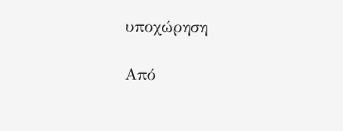υποχώρηση

Από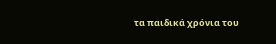τα παιδικά χρόνια του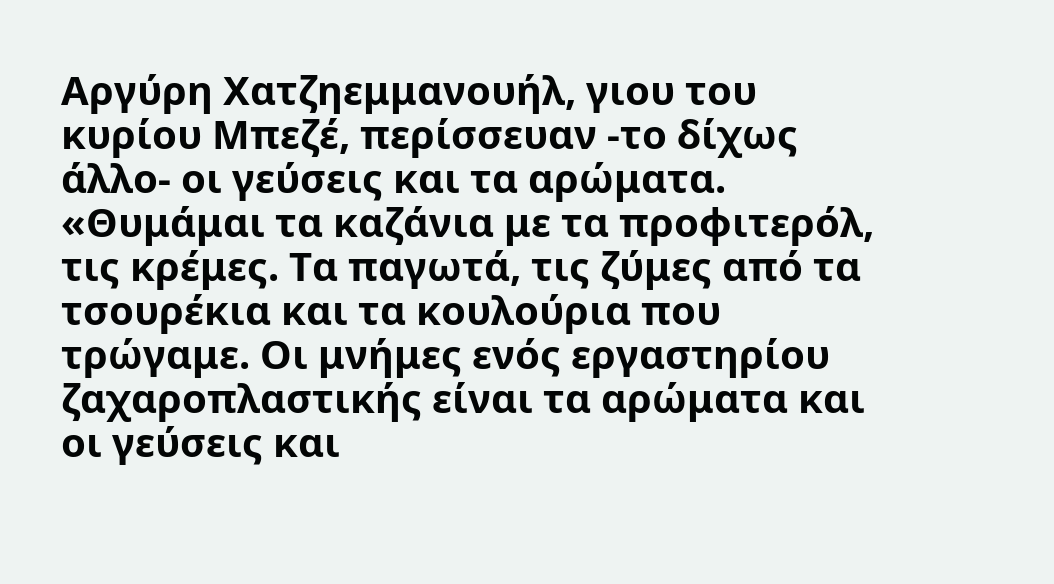Αργύρη Χατζηεμμανουήλ, γιου του κυρίου Μπεζέ, περίσσευαν -το δίχως άλλο- οι γεύσεις και τα αρώματα. «Θυμάμαι τα καζάνια με τα προφιτερόλ, τις κρέμες. Τα παγωτά, τις ζύμες από τα τσουρέκια και τα κουλούρια που τρώγαμε. Οι μνήμες ενός εργαστηρίου ζαχαροπλαστικής είναι τα αρώματα και οι γεύσεις και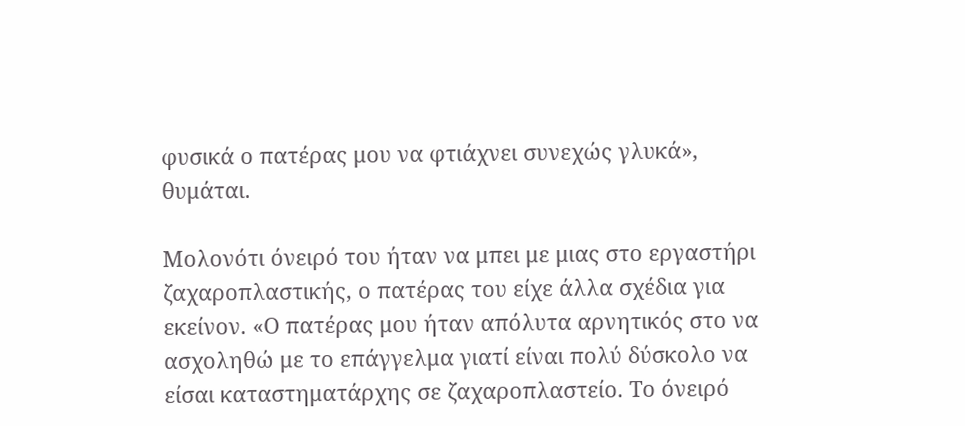φυσικά ο πατέρας μου να φτιάχνει συνεχώς γλυκά», θυμάται.

Μολονότι όνειρό του ήταν να μπει με μιας στο εργαστήρι ζαχαροπλαστικής, ο πατέρας του είχε άλλα σχέδια για εκείνον. «Ο πατέρας μου ήταν απόλυτα αρνητικός στο να ασχοληθώ με το επάγγελμα γιατί είναι πολύ δύσκολο να είσαι καταστηματάρχης σε ζαχαροπλαστείο. Το όνειρό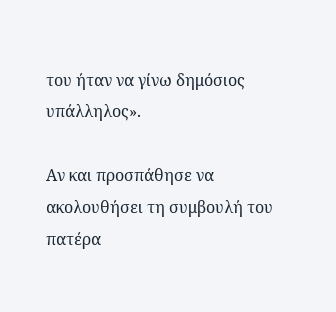του ήταν να γίνω δημόσιος υπάλληλος».

Αν και προσπάθησε να ακολουθήσει τη συμβουλή του πατέρα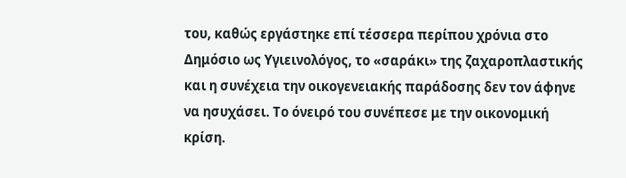του, καθώς εργάστηκε επί τέσσερα περίπου χρόνια στο Δημόσιο ως Υγιεινολόγος, το «σαράκι» της ζαχαροπλαστικής και η συνέχεια την οικογενειακής παράδοσης δεν τον άφηνε να ησυχάσει. Το όνειρό του συνέπεσε με την οικονομική κρίση.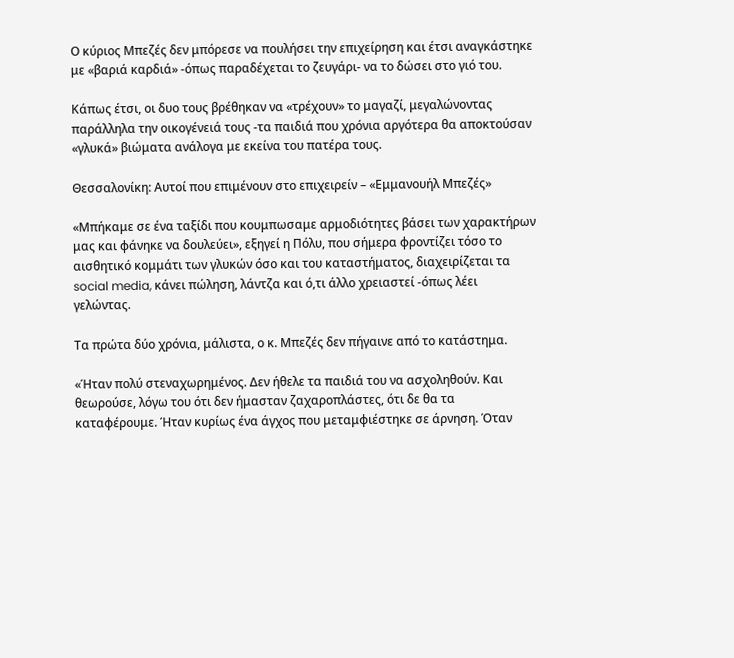Ο κύριος Μπεζές δεν μπόρεσε να πουλήσει την επιχείρηση και έτσι αναγκάστηκε με «βαριά καρδιά» -όπως παραδέχεται το ζευγάρι- να το δώσει στο γιό του.

Κάπως έτσι, οι δυο τους βρέθηκαν να «τρέχουν» το μαγαζί, μεγαλώνοντας παράλληλα την οικογένειά τους -τα παιδιά που χρόνια αργότερα θα αποκτούσαν «γλυκά» βιώματα ανάλογα με εκείνα του πατέρα τους.

Θεσσαλονίκη: Αυτοί που επιμένουν στο επιχειρείν – «Εμμανουήλ Μπεζές»

«Μπήκαμε σε ένα ταξίδι που κουμπωσαμε αρμοδιότητες βάσει των χαρακτήρων μας και φάνηκε να δουλεύει», εξηγεί η Πόλυ, που σήμερα φροντίζει τόσο το αισθητικό κομμάτι των γλυκών όσο και του καταστήματος, διαχειρίζεται τα social media, κάνει πώληση, λάντζα και ό,τι άλλο χρειαστεί -όπως λέει γελώντας.

Τα πρώτα δύο χρόνια, μάλιστα, ο κ. Μπεζές δεν πήγαινε από το κατάστημα.

«Ήταν πολύ στεναχωρημένος. Δεν ήθελε τα παιδιά του να ασχοληθούν. Και θεωρούσε, λόγω του ότι δεν ήμασταν ζαχαροπλάστες, ότι δε θα τα καταφέρουμε. Ήταν κυρίως ένα άγχος που μεταμφιέστηκε σε άρνηση. Όταν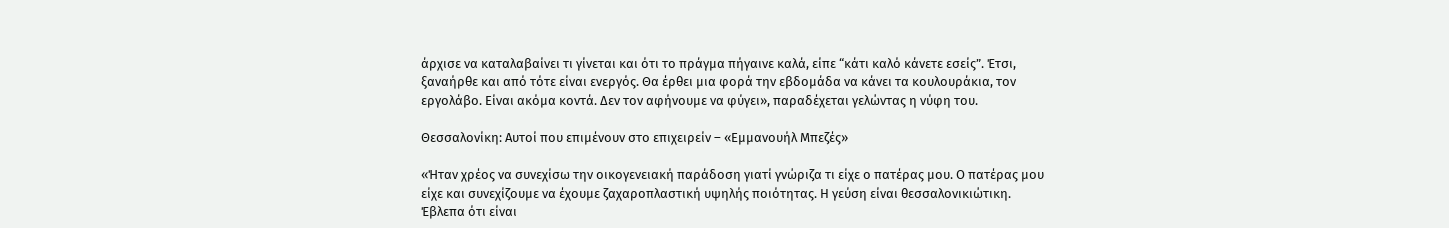άρχισε να καταλαβαίνει τι γίνεται και ότι το πράγμα πήγαινε καλά, είπε “κάτι καλό κάνετε εσείς”. Έτσι, ξαναήρθε και από τότε είναι ενεργός. Θα έρθει μια φορά την εβδομάδα να κάνει τα κουλουράκια, τον εργολάβο. Είναι ακόμα κοντά. Δεν τον αφήνουμε να φύγει», παραδέχεται γελώντας η νύφη του.

Θεσσαλονίκη: Αυτοί που επιμένουν στο επιχειρείν – «Εμμανουήλ Μπεζές»

«Ήταν χρέος να συνεχίσω την οικογενειακή παράδοση γιατί γνώριζα τι είχε ο πατέρας μου. Ο πατέρας μου είχε και συνεχίζουμε να έχουμε ζαχαροπλαστική υψηλής ποιότητας. Η γεύση είναι θεσσαλονικιώτικη. Έβλεπα ότι είναι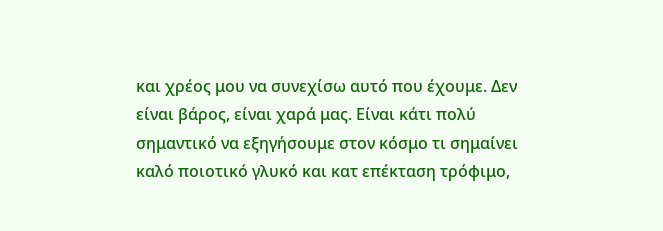και χρέος μου να συνεχίσω αυτό που έχουμε. Δεν είναι βάρος, είναι χαρά μας. Είναι κάτι πολύ σημαντικό να εξηγήσουμε στον κόσμο τι σημαίνει καλό ποιοτικό γλυκό και κατ επέκταση τρόφιμο,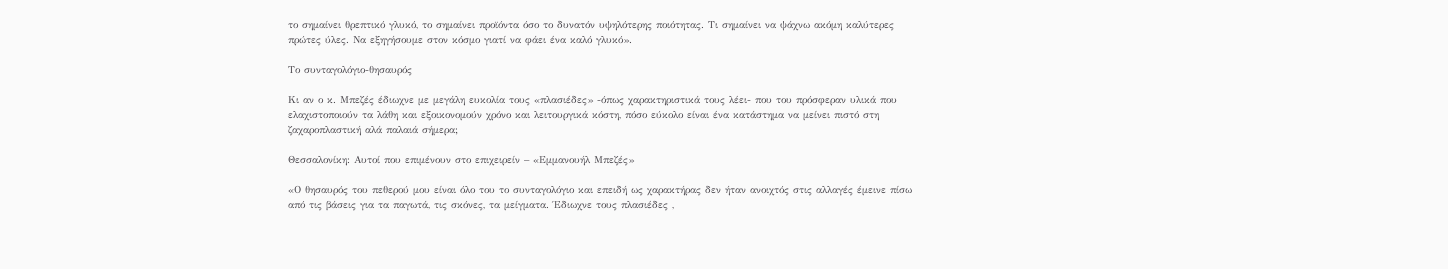το σημαίνει θρεπτικό γλυκό, το σημαίνει προϊόντα όσο το δυνατόν υψηλότερης ποιότητας. Τι σημαίνει να ψάχνω ακόμη καλύτερες πρώτες ύλες. Να εξηγήσουμε στον κόσμο γιατί να φάει ένα καλό γλυκό».

Το συνταγολόγιο-θησαυρός

Κι αν ο κ. Μπεζές έδιωχνε με μεγάλη ευκολία τους «πλασιέδες» -όπως χαρακτηριστικά τους λέει- που του πρόσφεραν υλικά που ελαχιστοποιούν τα λάθη και εξοικονομούν χρόνο και λειτουργικά κόστη, πόσο εύκολο είναι ένα κατάστημα να μείνει πιστό στη ζαχαροπλαστική αλά παλαιά σήμερα;

Θεσσαλονίκη: Αυτοί που επιμένουν στο επιχειρείν – «Εμμανουήλ Μπεζές»

«Ο θησαυρός του πεθερού μου είναι όλο του το συνταγολόγιο και επειδή ως χαρακτήρας δεν ήταν ανοιχτός στις αλλαγές έμεινε πίσω από τις βάσεις για τα παγωτά, τις σκόνες, τα μείγματα. Έδιωχνε τους πλασιέδες ,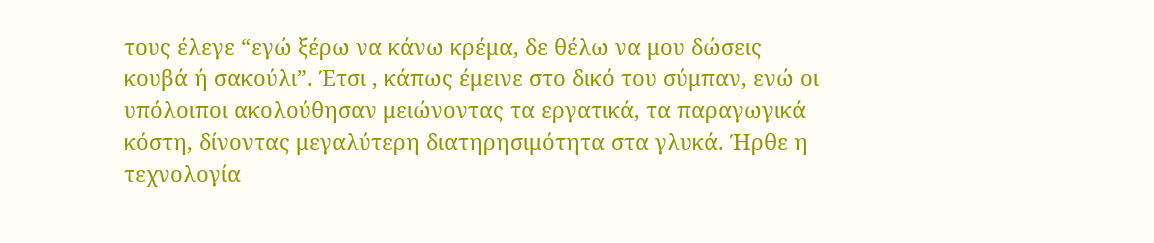τους έλεγε “εγώ ξέρω να κάνω κρέμα, δε θέλω να μου δώσεις κουβά ή σακούλι”. Έτσι , κάπως έμεινε στο δικό του σύμπαν, ενώ οι υπόλοιποι ακολούθησαν μειώνοντας τα εργατικά, τα παραγωγικά κόστη, δίνοντας μεγαλύτερη διατηρησιμότητα στα γλυκά. Ήρθε η τεχνολογία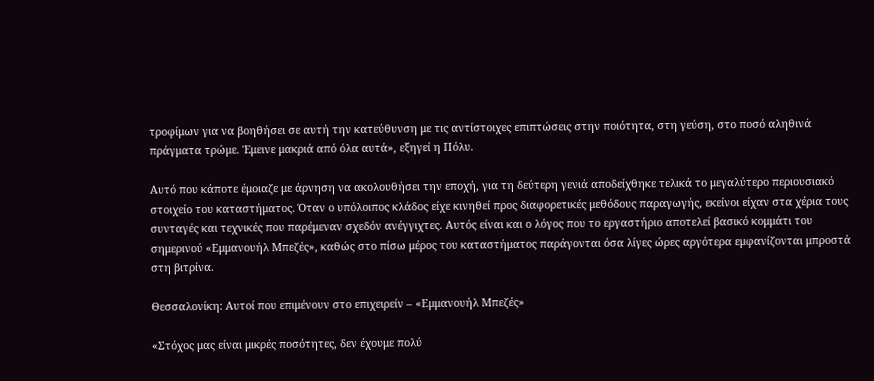τροφίμων για να βοηθήσει σε αυτή την κατεύθυνση με τις αντίστοιχες επιπτώσεις στην ποιότητα, στη γεύση, στο ποσό αληθινά πράγματα τρώμε. Έμεινε μακριά από όλα αυτά», εξηγεί η Πόλυ.

Αυτό που κάποτε έμοιαζε με άρνηση να ακολουθήσει την εποχή, για τη δεύτερη γενιά αποδείχθηκε τελικά το μεγαλύτερο περιουσιακό στοιχείο του καταστήματος. Όταν ο υπόλοιπος κλάδος είχε κινηθεί προς διαφορετικές μεθόδους παραγωγής, εκείνοι είχαν στα χέρια τους συνταγές και τεχνικές που παρέμεναν σχεδόν ανέγγιχτες. Αυτός είναι και ο λόγος που το εργαστήριο αποτελεί βασικό κομμάτι του σημερινού «Εμμανουήλ Μπεζές», καθώς στο πίσω μέρος του καταστήματος παράγονται όσα λίγες ώρες αργότερα εμφανίζονται μπροστά στη βιτρίνα.

Θεσσαλονίκη: Αυτοί που επιμένουν στο επιχειρείν – «Εμμανουήλ Μπεζές»

«Στόχος μας είναι μικρές ποσότητες, δεν έχουμε πολύ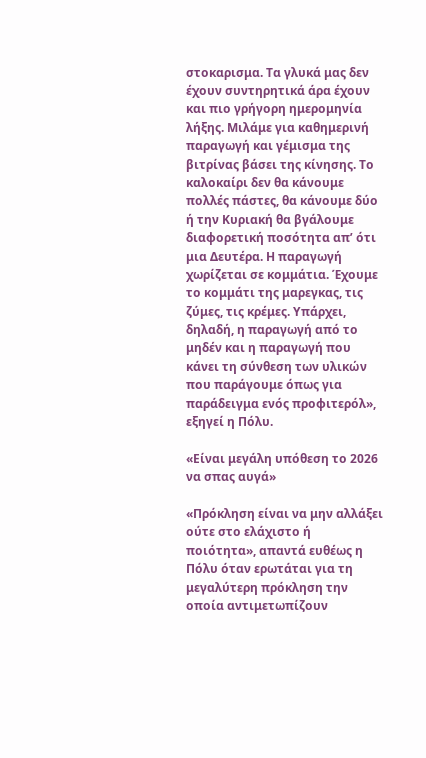στοκαρισμα. Τα γλυκά μας δεν έχουν συντηρητικά άρα έχουν και πιο γρήγορη ημερομηνία λήξης. Μιλάμε για καθημερινή παραγωγή και γέμισμα της βιτρίνας βάσει της κίνησης. Το καλοκαίρι δεν θα κάνουμε πολλές πάστες, θα κάνουμε δύο ή την Κυριακή θα βγάλουμε διαφορετική ποσότητα απ’ ότι μια Δευτέρα. Η παραγωγή χωρίζεται σε κομμάτια. Έχουμε το κομμάτι της μαρεγκας, τις ζύμες, τις κρέμες. Υπάρχει, δηλαδή, η παραγωγή από το μηδέν και η παραγωγή που κάνει τη σύνθεση των υλικών που παράγουμε όπως για παράδειγμα ενός προφιτερόλ», εξηγεί η Πόλυ.

«Είναι μεγάλη υπόθεση το 2026 να σπας αυγά»

«Πρόκληση είναι να μην αλλάξει ούτε στο ελάχιστο ή ποιότητα», απαντά ευθέως η Πόλυ όταν ερωτάται για τη μεγαλύτερη πρόκληση την οποία αντιμετωπίζουν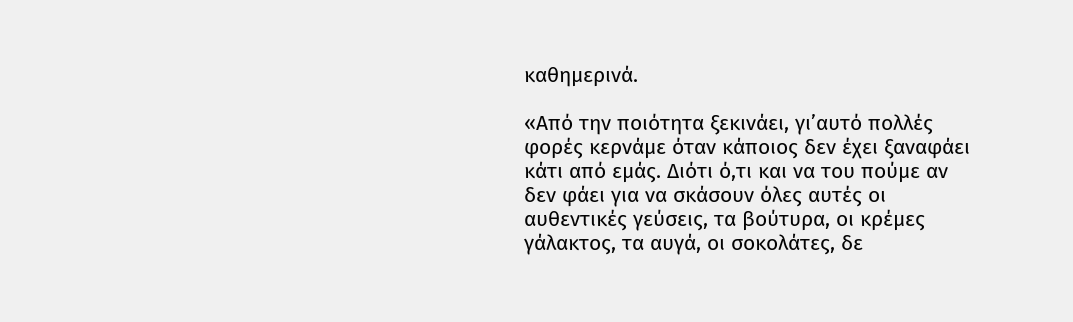καθημερινά.

«Από την ποιότητα ξεκινάει, γι’αυτό πολλές φορές κερνάμε όταν κάποιος δεν έχει ξαναφάει κάτι από εμάς. Διότι ό,τι και να του πούμε αν δεν φάει για να σκάσουν όλες αυτές οι αυθεντικές γεύσεις, τα βούτυρα, οι κρέμες γάλακτος, τα αυγά, οι σοκολάτες, δε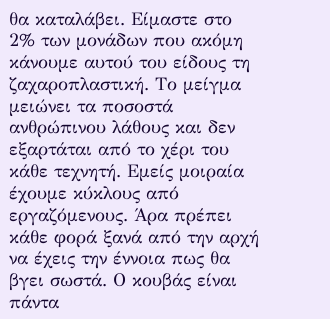θα καταλάβει. Είμαστε στο 2% των μονάδων που ακόμη κάνουμε αυτού του είδους τη ζαχαροπλαστική. Το μείγμα μειώνει τα ποσοστά ανθρώπινου λάθους και δεν εξαρτάται από το χέρι του κάθε τεχνητή. Εμείς μοιραία έχουμε κύκλους από εργαζόμενους. Άρα πρέπει κάθε φορά ξανά από την αρχή να έχεις την έννοια πως θα βγει σωστά. Ο κουβάς είναι πάντα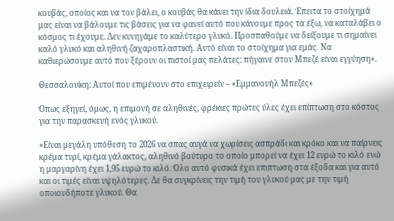κουβάς, οποίος και να τον βάλει, ο κουβάς θα κάνει την ίδια δουλειά. Έπειτα το στοίχημά μας είναι να βάλουμε τις βάσεις για να φανεί αυτό που κάνουμε προς τα έξω, να καταλάβει ο κόσμος τι έχουμε. Δεν κυνηγάμε το καλύτερο γλυκό. Προσπαθούμε να δείξουμε τι σημαίνει καλό γλυκό και αληθινή ζαχαροπλαστική. Αυτό είναι το στοίχημα για εμάς. Να καθιερώσουμε αυτό που ξέρουν οι πιστοί μας πελάτες: πήγαινε στον Μπεζέ είναι εγγύηση».

Θεσσαλονίκη: Αυτοί που επιμένουν στο επιχειρείν – «Εμμανουήλ Μπεζές»

Όπως εξηγεί, όμως, η επιμονή σε αληθινές, φρέκιες πρώτες ύλες έχει επίπτωση στο κόστος για την παρασκευή ενός γλυκού.

«Είναι μεγάλη υπόθεση το 2026 να σπας αυγά να χωρίσεις ασπράδι και κρόκο και να παίρνεις κρέμα τυρί, κρέμα γάλακτος, αληθινό βούτυρο το οποίο μπορεί να έχει 12 ευρώ το κιλό ενώ η μαργαρίνη έχει 1,95 ευρώ το κιλό. Όλο αυτό φυσικά έχει επιπτωση στα έξοδα και για αυτό και οι τιμές είναι υψηλότερες. Δε θα συγκρίνεις την τιμή του γλυκού μας με την τιμή οποιουδήποτε γλυκού. Θα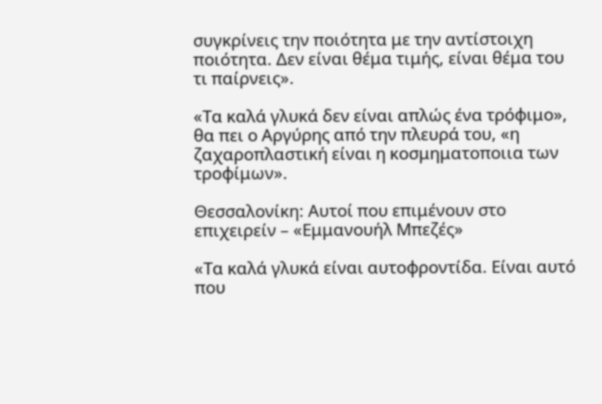συγκρίνεις την ποιότητα με την αντίστοιχη ποιότητα. Δεν είναι θέμα τιμής, είναι θέμα του τι παίρνεις».

«Τα καλά γλυκά δεν είναι απλώς ένα τρόφιμο», θα πει ο Αργύρης από την πλευρά του, «η ζαχαροπλαστική είναι η κοσμηματοποιια των τροφίμων».

Θεσσαλονίκη: Αυτοί που επιμένουν στο επιχειρείν – «Εμμανουήλ Μπεζές»

«Τα καλά γλυκά είναι αυτοφροντίδα. Είναι αυτό που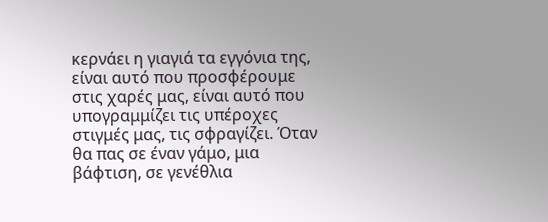κερνάει η γιαγιά τα εγγόνια της, είναι αυτό που προσφέρουμε στις χαρές μας, είναι αυτό που υπογραμμίζει τις υπέροχες στιγμές μας, τις σφραγίζει. Όταν θα πας σε έναν γάμο, μια βάφτιση, σε γενέθλια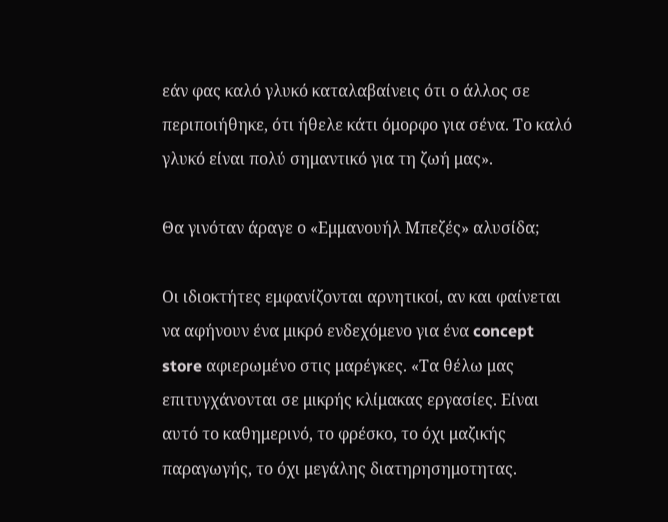εάν φας καλό γλυκό καταλαβαίνεις ότι ο άλλος σε περιποιήθηκε, ότι ήθελε κάτι όμορφο για σένα. Το καλό γλυκό είναι πολύ σημαντικό για τη ζωή μας».

Θα γινόταν άραγε ο «Εμμανουήλ Μπεζές» αλυσίδα;

Οι ιδιοκτήτες εμφανίζονται αρνητικοί, αν και φαίνεται να αφήνουν ένα μικρό ενδεχόμενο για ένα concept store αφιερωμένο στις μαρέγκες. «Τα θέλω μας επιτυγχάνονται σε μικρής κλίμακας εργασίες. Είναι αυτό το καθημερινό, το φρέσκο, το όχι μαζικής παραγωγής, το όχι μεγάλης διατηρησημοτητας.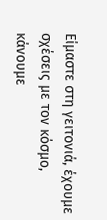Είμαστε στη γειτονιά, έχουμε σχέσεις με τον κόσμο, κάνουμε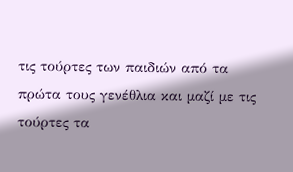τις τούρτες των παιδιών από τα πρώτα τους γενέθλια και μαζί με τις τούρτες τα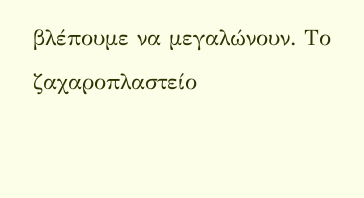βλέπουμε να μεγαλώνουν. Το ζαχαροπλαστείο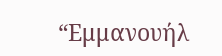“Εμμανουήλ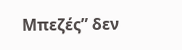Μπεζές” δεν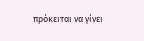πρόκειται να γίνει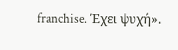franchise. Έχει ψυχή».